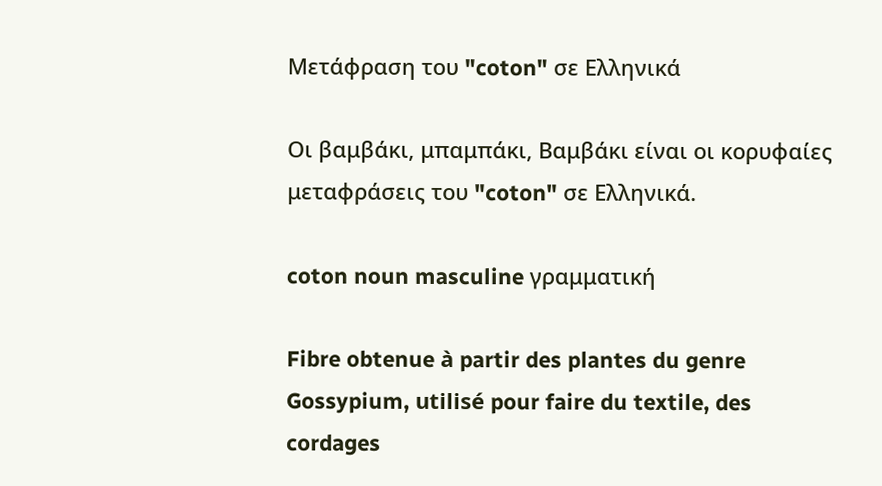Μετάφραση του "coton" σε Ελληνικά

Οι βαμβάκι, μπαμπάκι, Βαμβάκι είναι οι κορυφαίες μεταφράσεις του "coton" σε Ελληνικά.

coton noun masculine γραμματική

Fibre obtenue à partir des plantes du genre Gossypium, utilisé pour faire du textile, des cordages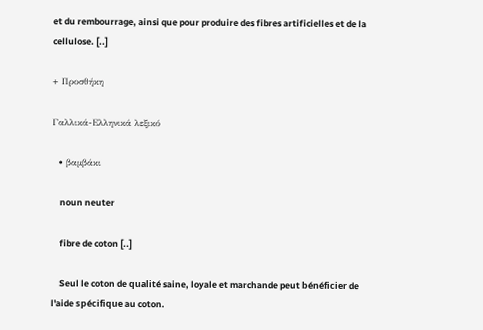et du rembourrage, ainsi que pour produire des fibres artificielles et de la cellulose. [..]

+ Προσθήκη

Γαλλικά-Ελληνικά λεξικό

  • βαμβάκι

    noun neuter

    fibre de coton [..]

    Seul le coton de qualité saine, loyale et marchande peut bénéficier de l'aide spécifique au coton.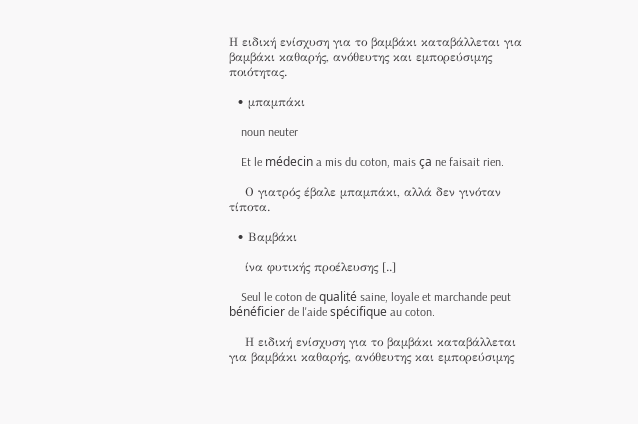Η ειδική ενίσχυση για το βαμβάκι καταβάλλεται για βαμβάκι καθαρής, ανόθευτης και εμπορεύσιμης ποιότητας.

  • μπαμπάκι

    noun neuter

    Et le médecin a mis du coton, mais ça ne faisait rien.

    Ο γιατρός έβαλε μπαμπάκι, αλλά δεν γινόταν τίποτα.

  • Βαμβάκι

    ίνα φυτικής προέλευσης [..]

    Seul le coton de qualité saine, loyale et marchande peut bénéficier de l'aide spécifique au coton.

    Η ειδική ενίσχυση για το βαμβάκι καταβάλλεται για βαμβάκι καθαρής, ανόθευτης και εμπορεύσιμης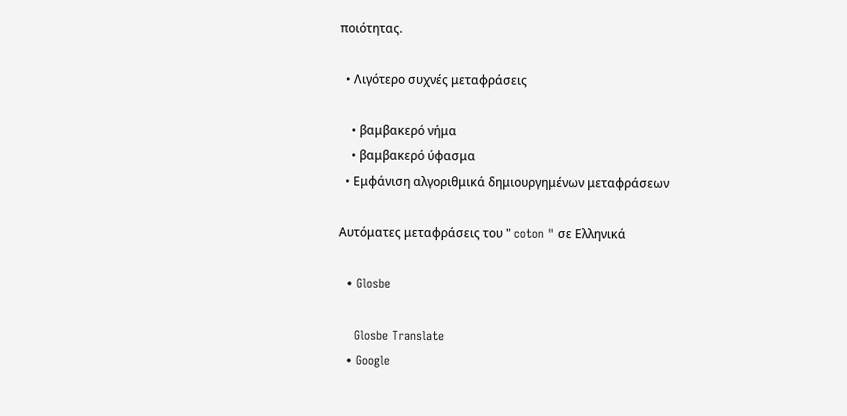ποιότητας.

  • Λιγότερο συχνές μεταφράσεις

    • βαμβακερό νήμα
    • βαμβακερό ύφασμα
  • Εμφάνιση αλγοριθμικά δημιουργημένων μεταφράσεων

Αυτόματες μεταφράσεις του " coton " σε Ελληνικά

  • Glosbe

    Glosbe Translate
  • Google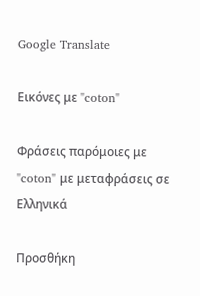Google Translate

Εικόνες με "coton"

Φράσεις παρόμοιες με "coton" με μεταφράσεις σε Ελληνικά

Προσθήκη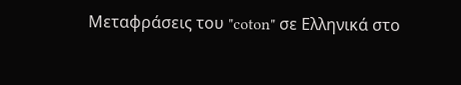Μεταφράσεις του "coton" σε Ελληνικά στο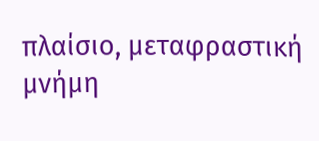πλαίσιο, μεταφραστική μνήμη